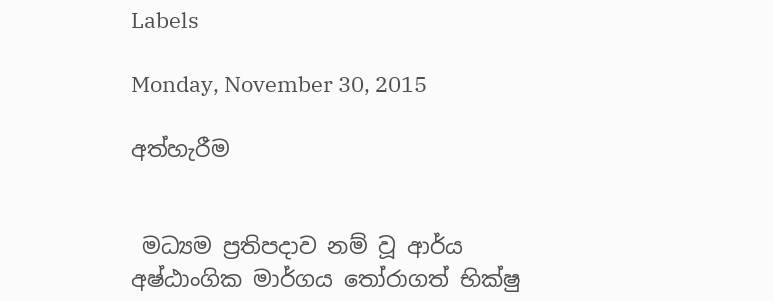Labels

Monday, November 30, 2015

අත්හැරීම


 මධ්‍යම ප්‍රතිපදාව නම් වූ ආර්ය අෂ්ඨාංගික මාර්ගය තෝරාගත් භික්‌ෂු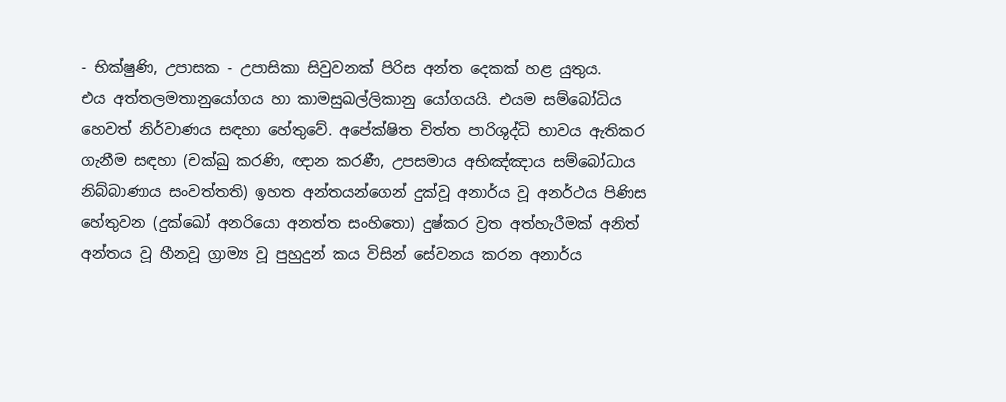- භික්‌ෂුණි, උපාසක - උපාසිකා සිවුවනක්‌ පිරිස අන්ත දෙකක්‌ හළ යුතුය.
එය අත්තලමතානුයෝගය හා කාමසුඛල්ලිකානු යෝගයයි. එයම සම්බෝධිය හෙවත් නිර්වාණය සඳහා හේතුවේ. අපේක්‌ෂිත චිත්ත පාරිශුද්ධි භාවය ඇතිකර ගැනීම සඳහා (චක්‌ඛු කරණි, ඥාන කරණී, උපසමාය අභිඤ්ඤාය සම්බෝධාය නිබ්බාණාය සංවත්තති) ඉහත අන්තයන්ගෙන් දුක්‌වූ අනාර්ය වූ අනර්ථය පිණිස හේතුවන (දුක්‌ඛෝ අනරියො අනත්ත සංහිතො) දුෂ්කර ව්‍රත අත්හැරීමක්‌ අනිත් අන්තය වූ හීනවූ ග්‍රාම්‍ය වූ පුහුදුන් කය විසින් සේවනය කරන අනාර්ය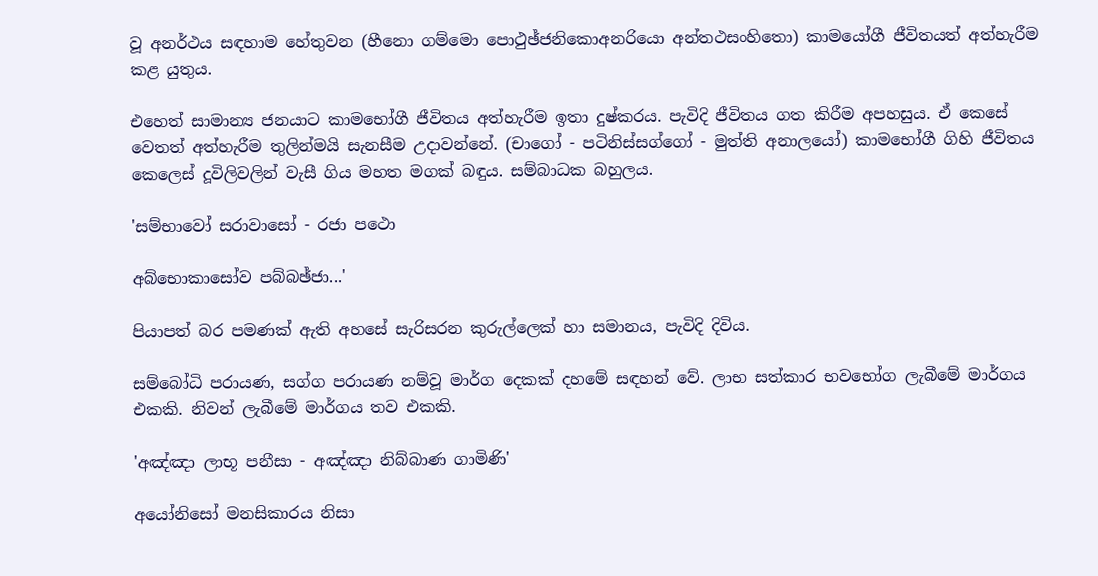වූ අනර්ථය සඳහාම හේතුවන (හීනො ගම්මො පොථුඡ්ජනිකොඅනරියො අන්තථසංහිතො) කාමයෝගී ජීවිතයත් අත්හැරීම කළ යුතුය.

එහෙත් සාමාන්‍ය ජනයාට කාමභෝගී ජීවිතය අත්හැරීම ඉතා දුෂ්කරය. පැවිදි ජීවිතය ගත කිරීම අපහසුය. ඒ කෙසේ වෙතත් අත්හැරීම තුලින්මයි සැනසීම උදාවන්නේ. (චාගෝ - පටිනිස්‌සග්ගෝ - මුත්ති අනාලයෝ) කාමභෝගී ගිහි ජීවිතය කෙලෙස්‌ දූවිලිවලින් වැසී ගිය මහත මගක්‌ බඳුය. සම්බාධක බහුලය.

'සම්භාවෝ සරාවාසෝ - රජා පථො

අබ්භොකාසෝව පබ්බඡ්ජා...'

පියාපත් බර පමණක්‌ ඇති අහසේ සැරිසරන කුරුල්ලෙක්‌ හා සමානය, පැවිදි දිවිය.

සම්බෝධි පරායණ, සග්ග පරායණ නම්වූ මාර්ග දෙකක්‌ දහමේ සඳහන් වේ. ලාභ සත්කාර භවභෝග ලැබීමේ මාර්ගය එකකි. නිවන් ලැබීමේ මාර්ගය තව එකකි.

'අඤ්ඤා ලාභූ පනීසා - අඤ්ඤා නිබ්බාණ ගාමිණි'

අයෝනිසෝ මනසිකාරය නිසා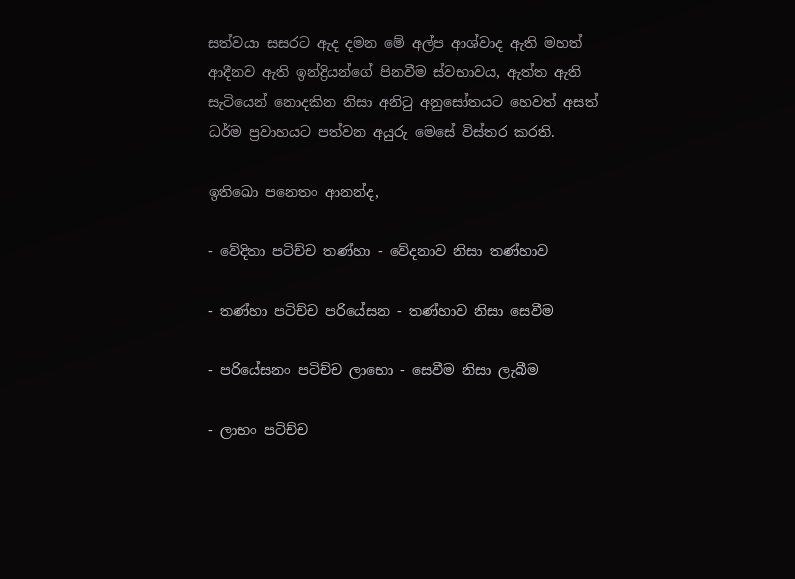සත්වයා සසරට ඇද දමන මේ අල්ප ආශ්වාද ඇති මහත් ආදීනව ඇති ඉන්ද්‍රියන්ගේ පිනවීම ස්‌වභාවය, ඇත්ත ඇති සැටියෙන් නොදකින නිසා අනිටු අනුසෝතයට හෙවත් අසත් ධර්ම ප්‍රවාහයට පත්වන අයුරු මෙසේ විස්‌තර කරති.

ඉතිඛො පනෙතං ආනන්ද,

- වේදිතා පටිච්ච තණ්‌හා - වේදනාව නිසා තණ්‌හාව

- තණ්‌හා පටිච්ච පරියේසන - තණ්‌හාව නිසා සෙවීම

- පරියේසනං පටිච්ච ලාභො - සෙවීම නිසා ලැබීම

- ලාභං පටිච්ච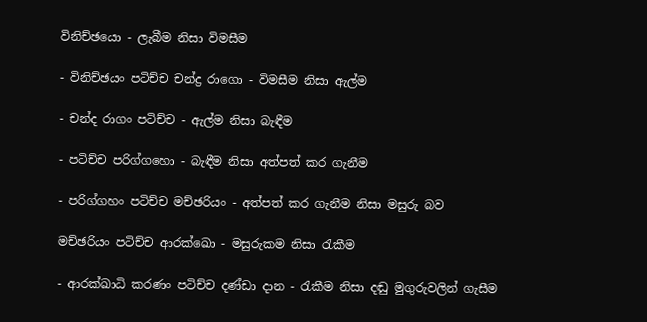විනිච්ඡයො - ලැබීම නිසා විමසීම

- විනිච්ඡයං පටිච්ච චන්ද්‍ර රාගො - විමසීම නිසා ඇල්ම

- චන්ද රාගං පටිච්ච - ඇල්ම නිසා බැඳීම

- පටිච්ච පරිග්ගහො - බැඳීම නිසා අත්පත් කර ගැනීම

- පරිග්ගහං පටිච්ච මච්ඡරියං - අත්පත් කර ගැනීම නිසා මසුරු බව

මච්ඡරියං පටිච්ච ආරක්‌ඛො - මසුරුකම නිසා රැකීම

- ආරක්‌ඛාධි කරණං පටිච්ච දණ්‌ඩා දාන - රැකීම නිසා දඬු මුගුරුවලින් ගැසීම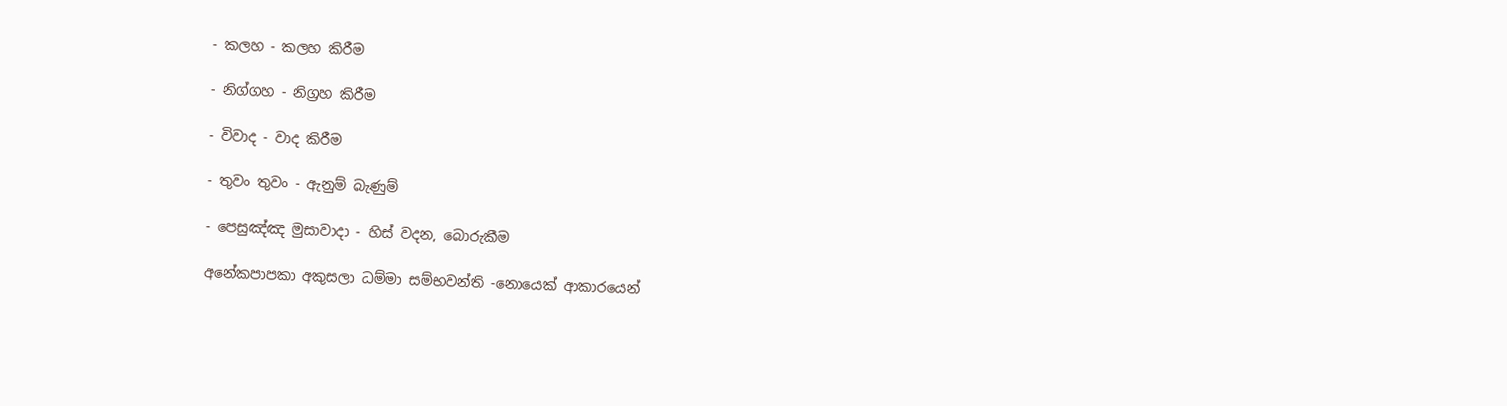- කලහ - කලහ කිරීම

- නිග්ගහ - නිග්‍රහ කිරීම

- විවාද - වාද කිරීම

- තුවං තුවං - ඇනුම් බැණුම්

- පෙසුඤ්ඤ මුසාවාදා - හිස්‌ වදන, බොරුකීම

අනේකපාපකා අකුසලා ධම්මා සම්භවන්ති -නොයෙක්‌ ආකාරයෙන්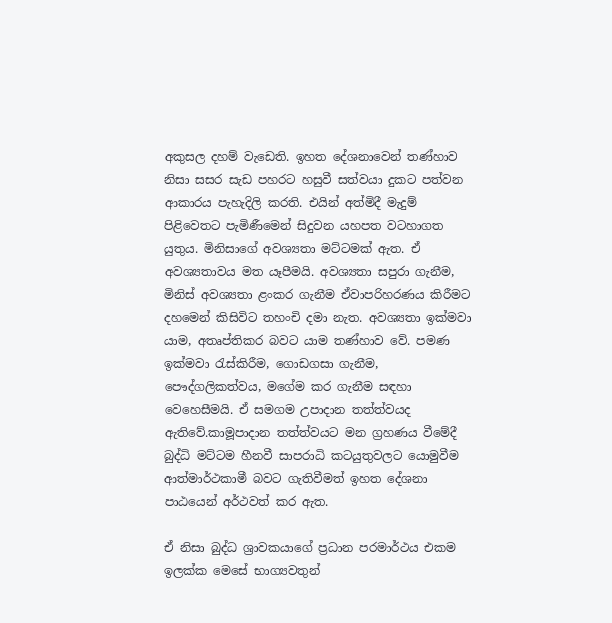අකුසල දහම් වැඩෙති. ඉහත දේශනාවෙන් තණ්‌හාව නිසා සසර සැඩ පහරට හසුවී සත්වයා දුකට පත්වන ආකාරය පැහැදිලි කරති. එයින් අත්මිදී මැදුම් පිළිවෙතට පැමිණීමෙන් සිදුවන යහපත වටහාගත යුතුය. මිනිසාගේ අවශ්‍යතා මට්‌ටමක්‌ ඇත. ඒ අවශ්‍යතාවය මත යෑපීමයි. අවශ්‍යතා සපුරා ගැනීම, මිනිස්‌ අවශ්‍යතා ළංකර ගැනීම ඒවාපරිහරණය කිරීමට දහමෙන් කිසිවිට තහංචි දමා නැත. අවශ්‍යතා ඉක්‌මවා යාම, අතෘප්තිකර බවට යාම තණ්‌හාව වේ. පමණ ඉක්‌මවා රැස්‌කිරීම, ගොඩගසා ගැනීම, පෞද්ගලිකත්වය, මගේම කර ගැනීම සඳහා වෙහෙසීමයි. ඒ සමගම උපාදාන තත්ත්වයද ඇතිවේ.කාමූපාදාන තත්ත්වයට මන ග්‍රහණය වීමේදී බුද්ධි මට්‌ටම හීනවී සාපරාධි කටයුතුවලට යොමුවීම ආත්මාර්ථකාමී බවට ගැතිවීමත් ඉහත දේශනා පාඨයෙන් අර්ථවත් කර ඇත.

ඒ නිසා බුද්ධ ශ්‍රාවකයාගේ ප්‍රධාන පරමාර්ථය එකම ඉලක්‌ක මෙසේ භාග්‍යවතුන්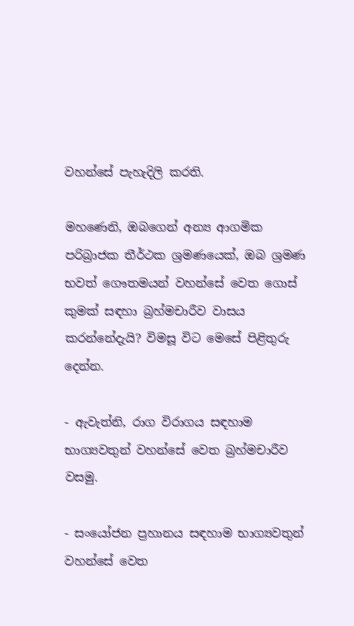වහන්සේ පැහැදිලි කරති.

මහණෙනි, ඔබගෙන් අන්‍ය ආගමික පරිබ්‍රාජක තීර්ථක ශ්‍රමණයෙක්‌, ඔබ ශ්‍රමණ භවත් ගෞතමයන් වහන්සේ වෙත ගොස්‌ කුමක්‌ සඳහා බ්‍රහ්මචාරීව වාසය කරන්නේදැයි? විමසූ විට මෙසේ පිළිතුරු දෙන්න.

- ඇවැත්නි, රාග විරාගය සඳහාම භාග්‍යවතුන් වහන්සේ වෙත බ්‍රහ්මචාරීව වසමු.

- සංයෝජන ප්‍රහානය සඳහාම භාග්‍යවතුන් වහන්සේ වෙත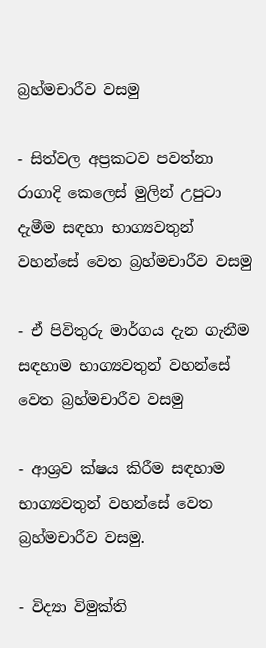බ්‍රහ්මචාරීව වසමු

- සිත්වල අප්‍රකටව පවත්නා රාගාදි කෙලෙස්‌ මුලින් උපුටා දැමීම සඳහා භාග්‍යවතුන් වහන්සේ වෙත බ්‍රහ්මචාරීව වසමු

- ඒ පිවිතුරු මාර්ගය දැන ගැනීම සඳහාම භාග්‍යවතුන් වහන්සේ වෙත බ්‍රහ්මචාරීව වසමු

- ආශ්‍රව ක්‌ෂය කිරීම සඳහාම භාග්‍යවතුන් වහන්සේ වෙත බ්‍රහ්මචාරීව වසමු.

- විද්‍යා විමුක්‌ති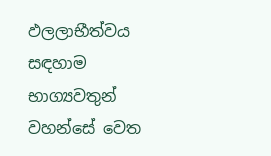ඵලලාභීත්වය සඳහාම භාග්‍යවතුන් වහන්සේ වෙත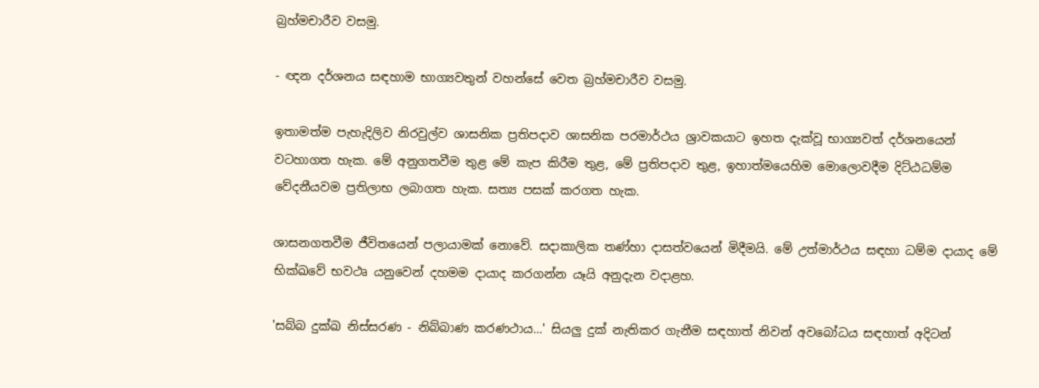බ්‍රහ්මචාරීව වසමු.

- ඥන දර්ශනය සඳහාම භාග්‍යවතුන් වහන්සේ වෙත බ්‍රහ්මචාරීව වසමු.

ඉතාමත්ම පැහැදිලිව නිරවුල්ව ශාසනික ප්‍රතිපදාව ශාසනික පරමාර්ථය ශ්‍රාවකයාට ඉහත දැක්‌වූ භාග්‍යවත් දර්ශනයෙන් වටහාගත හැක. මේ අනුගතවීම තුළ මේ කැප කිරීම තුළ, මේ ප්‍රතිපදාව තුළ, ඉහාත්මයෙහිම මොලොවදීම දිට්‌ඨධම්ම වේදනීයවම ප්‍රතිලාභ ලබාගත හැක. සත්‍ය පසක්‌ කරගත හැක.

ශාසනගතවීම ජීවිතයෙන් පලායාමක්‌ නොවේ. සදාකාලික තණ්‌හා දාසත්වයෙන් මිදීමයි. මේ උත්මාර්ථය සඳහා ධම්ම දායාද මේ භික්‌ඛවේ භවථෘ යනුවෙන් දහමම දායාද කරගන්න යෑයි අනුදැන වදාළහ.

'සබ්බ දුක්‌ඛ නිස්‌සරණ - නිබ්බාණ කරණථාය...' සියලු දුක්‌ නැතිකර ගැනීම සඳහාත් නිවන් අවබෝධය සඳහාත් අදිටන්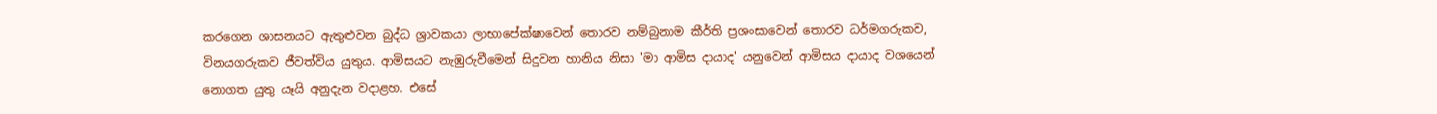කරගෙන ශාසනයට ඇතුළුවන බුද්ධ ශ්‍රාවකයා ලාභාපේක්‌ෂාවෙන් තොරව නම්බුනාම කීර්ති ප්‍රශංසාවෙන් තොරව ධර්මගරුකව, විනයගරුකව ජීවත්විය යුතුය. ආමිසයට නැඹුරුවීමෙන් සිදුවන හානිය නිසා 'මා ආමිස දායාද' යනුවෙන් ආමිසය දායාද වශයෙන් නොගත යුතු යෑයි අනුදැන වදාළහ. එසේ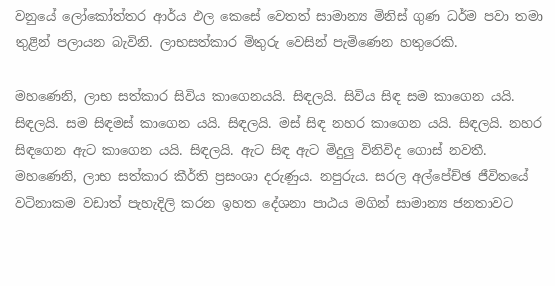වනුයේ ලෝකෝත්තර ආර්ය ඵල කෙසේ වෙතත් සාමාන්‍ය මිනිස්‌ ගුණ ධර්ම පවා තමා තුළින් පලායන බැවිනි. ලාභසත්කාර මිතුරු වෙසින් පැමිණෙන හතුරෙකි.

මහණෙනි, ලාභ සත්කාර සිවිය කාගෙනයයි. සිඳලයි. සිවිය සිඳ සම කාගෙන යයි. සිඳලයි. සම සිඳමස්‌ කාගෙන යයි. සිඳලයි. මස්‌ සිඳ නහර කාගෙන යයි. සිඳලයි. නහර සිඳගෙන ඇට කාගෙන යයි. සිඳලයි. ඇට සිඳ ඇට මිදුලු විනිවිද ගොස්‌ නවතී. මහණෙනි, ලාභ සත්කාර කීර්ති ප්‍රසංශා දරුණුය. නපුරුය. සරල අල්පේච්ඡ ජීවිතයේ වටිනාකම වඩාත් පැහැදිලි කරන ඉහත දේශනා පාඨය මගින් සාමාන්‍ය ජනතාවට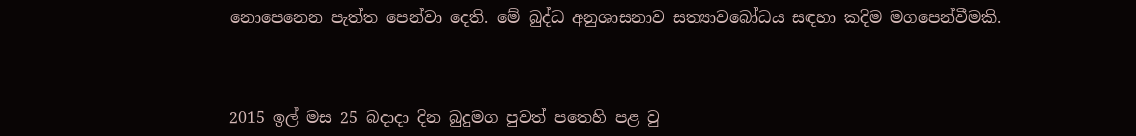නොපෙනෙන පැත්ත පෙන්වා දෙති. මේ බුද්ධ අනුශාසනාව සත්‍යාවබෝධය සඳහා කදිම මගපෙන්වීමකි.



2015 ඉල් මස 25 බදාදා දින බුදුමග පුවත් පතෙහි පළ වු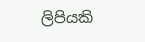ලිපියකි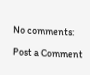No comments:

Post a Comment